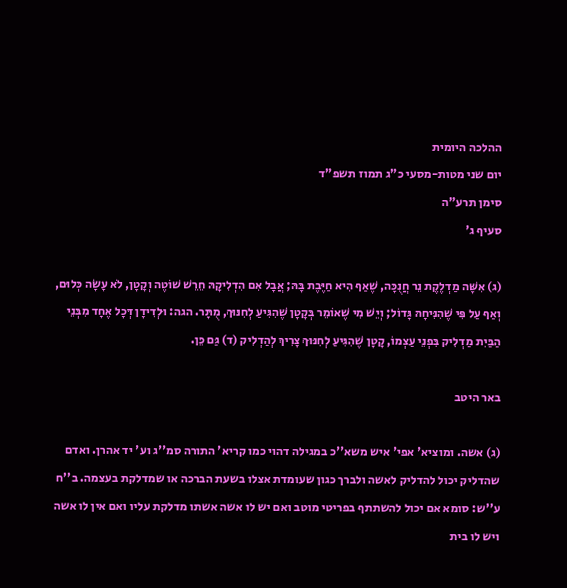ההלכה היומית
יום שני מטות-מסעי כ"ג תמוז תשפ"ד
סימן תרע"ה
סעיף ג'

(ג) אִשָּׁה מַדְלֶקֶת נֵר חֲנֻכָּה, שֶׁאַף הִיא חַיֶּבֶת בָּהּ; אֲבָל אִם הִדְלִיקָהּ חֵרֵשׁ שׁוֹטֶה וְקָטָן, לֹא עָשָׂה כְּלוּם, וְאַף עַל פִּי שֶׁהִנִּיחָהּ גָּדוֹל; וְיֵשׁ מִי שֶׁאוֹמֵר בְּקָטָן שֶׁהִגִּיעַ לְחִנּוּךְ, מֻתָּר. הגה: וּלְדִידָן דְּכָל אֶחָד מִבְּנֵי הַבַּיִת מַדְלִיק בִּפְנֵי עַצְמוֹ, קָטָן שֶׁהִגִּיעַ לְחִנּוּךְ צָרִיךְ לְהַדְלִיק (ד) גַּם כֵּן.

באר היטב

(ג) אשה. ומוציא' אפי' איש משא''כ במגילה דהוי כמו קריא' התורה סמ''ג וע' יד אהרן. ואדם שהדליק יכול להדליק לאשה ולברך כגון שעומדת אצלו בשעת הברכה או שמדלקת בעצמה. ב''ח ע''ש: סומא אם יכול להשתתף בפריטי מוטב ואם יש לו אשה אשתו מדלקת עליו ואם אין לו אשה ויש לו בית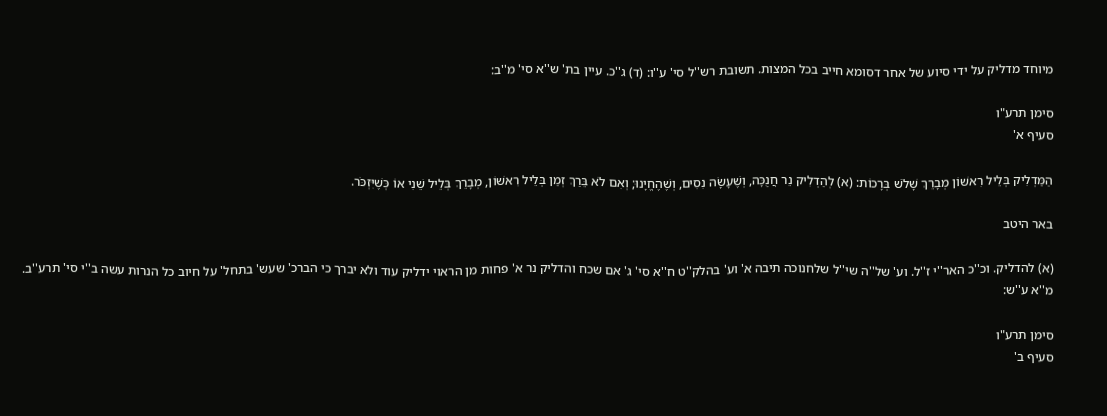מיוחד מדליק על ידי סיוע של אחר דסומא חייב בכל המצות. תשובת רש''ל סי' ע''ו: (ד) ג''כ. עיין בת' ש''א סי' מ''ב:

סימן תרע"ו
סעיף א'

הַמַּדְלִיק בְּלֵיל רִאשׁוֹן מְבָרֵךְ שָׁלֹשׁ בְּרָכוֹת: (א) לְהַדְלִיק נֵר חֲנֻכָּה, וְשֶׁעָשָׂה נִסִים, וְשֶׁהֶחֱיָנוּ; וְאִם לֹא בֵּרַךְ זְמַן בְּלֵיל רִאשׁוֹן, מְבָרֵךְ בְּלֵיל שֵׁנִי אוֹ כְּשֶׁיִּזְכֹּר.

באר היטב

(א) להדליק. וכ''כ האר''י ז''ל. וע' של''ה שי''ל שלחנוכה תיבה א' וע' בהלק''ט ח''א סי' ג' אם שכח והדליק נר א' פחות מן הראוי ידליק עוד ולא יברך כי הברכ' שעש' בתחל' על חיוב כל הנרות עשה ב''י סי' תרע''ב. מ''א ע''ש:

סימן תרע"ו
סעיף ב'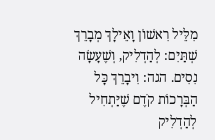מִלֵּיל רִאשׁוֹן וָאֵילָךְ מְבָרֵךְ שְׁתַּיִם: לְהַדְלִיק, וְשֶׁעָשָׂה נִסִים. הגה: וִיבָרֵךְ כָּל הַבְּרָכוֹת קֹדֶם שֶׁיַּתְחִיל לְהַדְלִיק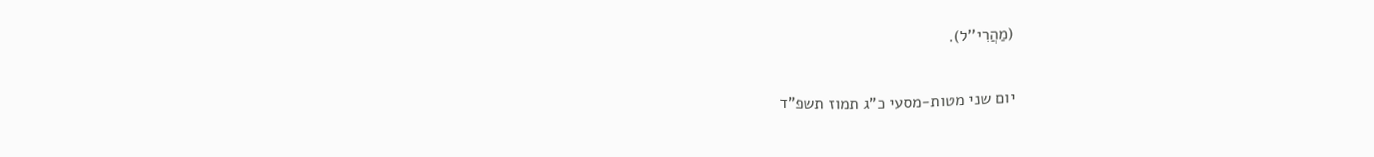(מַהֲרִי''ל).

יום שני מטות-מסעי כ"ג תמוז תשפ"ד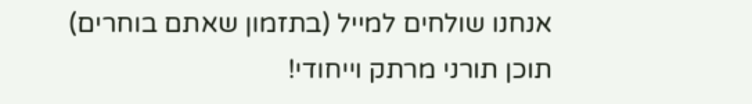אנחנו שולחים למייל (בתזמון שאתם בוחרים)
תוכן תורני מרתק וייחודי!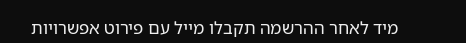מיד לאחר ההרשמה תקבלו מייל עם פירוט אפשרויות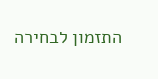התזמון לבחירה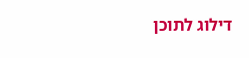דילוג לתוכן